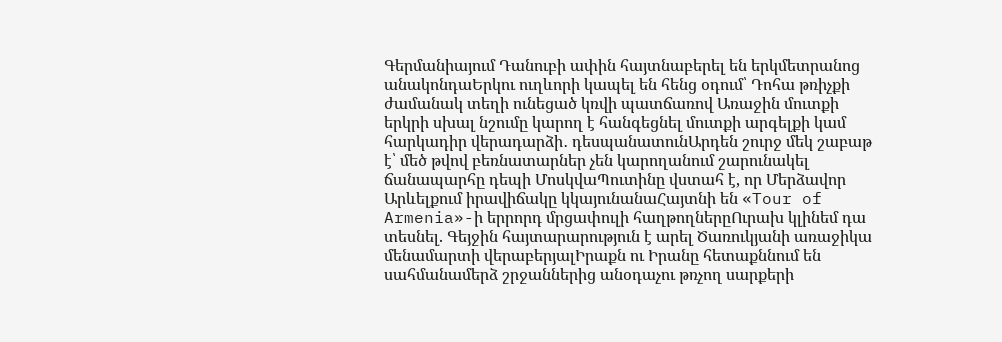Գերմանիայում Դանուբի ափին հայտնաբերել են երկմետրանոց անակոնդաԵրկու ուղևորի կապել են հենց օդում՝ Դոհա թռիչքի ժամանակ տեղի ունեցած կռվի պատճառով Առաջին մուտքի երկրի սխալ նշումը կարող է հանգեցնել մուտքի արգելքի կամ հարկադիր վերադարձի․ դեսպանատունԱրդեն շուրջ մեկ շաբաթ է՝ մեծ թվով բեռնատարներ չեն կարողանում շարունակել ճանապարհը դեպի ՄոսկվաՊուտինը վստահ է, որ Մերձավոր Արևելքում իրավիճակը կկայունանաՀայտնի են «Tour of Armenia»-ի երրորդ մրցափուլի հաղթողներըՈւրախ կլինեմ դա տեսնել. Գեյջին հայտարարություն է արել Ծառուկյանի առաջիկա մենամարտի վերաբերյալԻրաքն ու Իրանը հետաքննում են սահմանամերձ շրջաններից անօդաչու թռչող սարքերի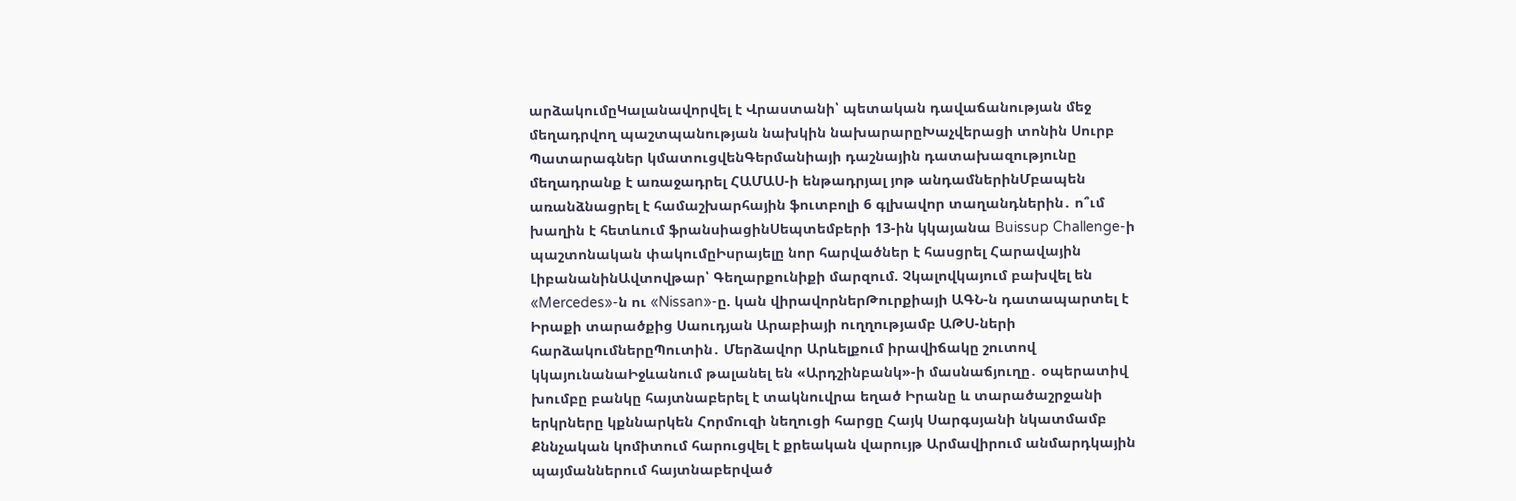արձակումըԿալանավորվել է Վրաստանի՝ պետական դավաճանության մեջ մեղադրվող պաշտպանության նախկին նախարարըԽաչվերացի տոնին Սուրբ Պատարագներ կմատուցվենԳերմանիայի դաշնային դատախազությունը մեղադրանք է առաջադրել ՀԱՄԱՍ-ի ենթադրյալ յոթ անդամներինՄբապեն առանձնացրել է համաշխարհային ֆուտբոլի 6 գլխավոր տաղանդներին․ ո՞ւմ խաղին է հետևում ֆրանսիացինՍեպտեմբերի 13-ին կկայանա Buissup Challenge-ի պաշտոնական փակումըԻսրայելը նոր հարվածներ է հասցրել Հարավային ԼիբանանինԱվտովթար՝ Գեղարքունիքի մարզում. Չկալովկայում բախվել են «Mercedes»-ն ու «Nissan»-ը. կան վիրավորներԹուրքիայի ԱԳՆ-ն դատապարտել է Իրաքի տարածքից Սաուդյան Արաբիայի ուղղությամբ ԱԹՍ-ների հարձակումներըՊուտին․ Մերձավոր Արևելքում իրավիճակը շուտով կկայունանաԻջևանում թալանել են «Արդշինբանկ»-ի մասնաճյուղը․ օպերատիվ խումբը բանկը հայտնաբերել է տակնուվրա եղած Իրանը և տարածաշրջանի երկրները կքննարկեն Հորմուզի նեղուցի հարցը Հայկ Սարգսյանի նկատմամբ Քննչական կոմիտում հարուցվել է քրեական վարույթ Արմավիրում անմարդկային պայմաններում հայտնաբերված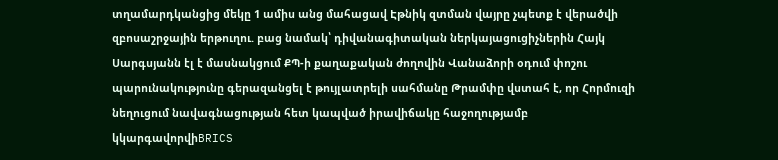տղամարդկանցից մեկը 1 ամիս անց մահացավ Էթնիկ զտման վայրը չպետք է վերածվի զբոսաշրջային երթուղու. բաց նամակ՝ դիվանագիտական ներկայացուցիչներին Հայկ Սարգսյանն էլ է մասնակցում ՔՊ-ի քաղաքական ժողովին Վանաձորի օդում փոշու պարունակությունը գերազանցել է թույլատրելի սահմանը Թրամփը վստահ է, որ Հորմուզի նեղուցում նավագնացության հետ կապված իրավիճակը հաջողությամբ կկարգավորվիBRICS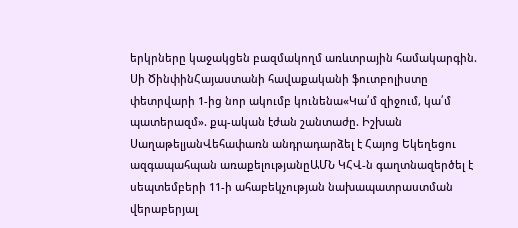երկրները կաջակցեն բազմակողմ առևտրային համակարգին. Սի ԾինփինՀայաստանի հավաքականի ֆուտբոլիստը փետրվարի 1-ից նոր ակումբ կունենա«Կա՛մ զիջում, կա՛մ պատերազմ». քպ-ական էժան շանտաժը. Իշխան ՍաղաթելյանՎեհափառն անդրադարձել է Հայոց Եկեղեցու ազգապահպան առաքելությանըԱՄՆ ԿՀՎ-ն գաղտնազերծել է սեպտեմբերի 11-ի ահաբեկչության նախապատրաստման վերաբերյալ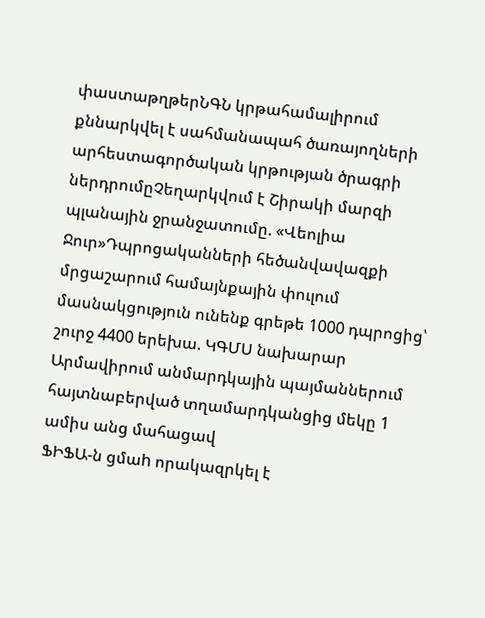փաստաթղթերՆԳՆ կրթահամալիրում քննարկվել է սահմանապահ ծառայողների արհեստագործական կրթության ծրագրի ներդրումըՉեղարկվում է Շիրակի մարզի պլանային ջրանջատումը. «Վեոլիա Ջուր»Դպրոցականների հեծանվավազքի մրցաշարում համայնքային փուլում մասնակցություն ունենք գրեթե 1000 դպրոցից՝ շուրջ 4400 երեխա. ԿԳՄՍ նախարար
Արմավիրում անմարդկային պայմաններում հայտնաբերված տղամարդկանցից մեկը 1 ամիս անց մահացավ
ՖԻՖԱ-ն ցմաh որակազրկել է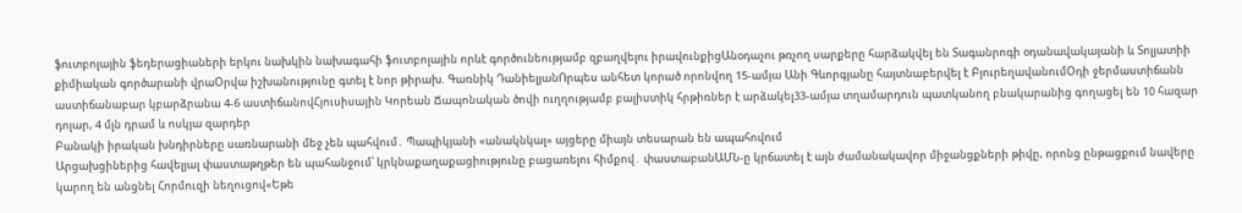ֆուտբոլային ֆեդերացիաների երկու նախկին նախագահի ֆուտբոլային որևէ գործունեությամբ զբաղվելու իրավունքիցԱնօդաչու թռչող սարքերը հարձակվել են Տագանրոգի օդանավակայանի և Տոլյատիի քիմիական գործարանի վրաՕրվա իշխանությունը գտել է նոր թիրախ. Գառնիկ ԴանիելյանՈրպես անհետ կորած որոնվող 15-ամյա Անի Գևորգյանը հայտնաբերվել է ԲյուրեղավանումՕդի ջերմաստիճանն աստիճանաբար կբարձրանա 4-6 աստիճանովՀյուսիսային Կորեան Ճապոնական ծովի ուղղությամբ բալիստիկ հրթիռներ է արձակել33-ամյա տղամարդուն պատկանող բնակարանից գողացել են 10 հազար դոլար, 4 մլն դրամ և ոսկյա զարդեր
Բանակի իրական խնդիրները սառնարանի մեջ չեն պահվում․ Պապիկյանի «անակնկալ» այցերը միայն տեսարան են ապահովում
Արցախցիներից հավելյալ փաստաթղթեր են պահանջում՝ կրկնաքաղաքացիությունը բացառելու հիմքով․ փաստաբանԱՄՆ-ը կրճատել է այն ժամանակավոր միջանցքների թիվը, որոնց ընթացքում նավերը կարող են անցնել Հորմուզի նեղուցով«Եթե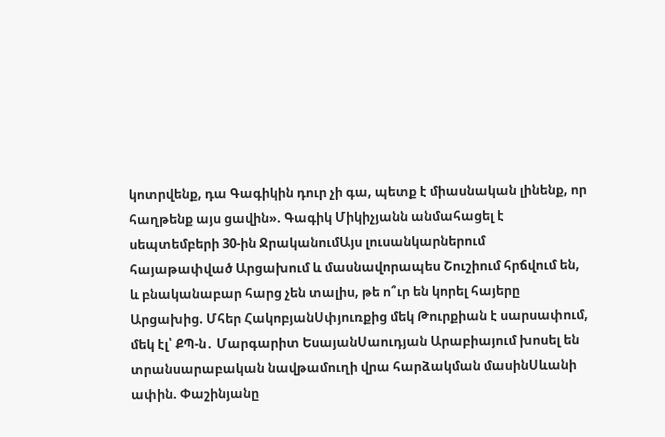կոտրվենք, դա Գագիկին դուր չի գա, պետք է միասնական լինենք, որ հաղթենք այս ցավին». Գագիկ Միկիչյանն անմահացել է սեպտեմբերի 30-ին ՋրականումԱյս լուսանկարներում հայաթափված Արցախում և մասնավորապես Շուշիում հրճվում են, և բնականաբար հարց չեն տալիս, թե ո՞ւր են կորել հայերը Արցախից. Մհեր ՀակոբյանՍփյուռքից մեկ Թուրքիան է սարսափում, մեկ էլ՝ ՔՊ-ն․ Մարգարիտ ԵսայանՍաուդյան Արաբիայում խոսել են տրանսարաբական նավթամուղի վրա հարձակման մասինՍևանի ափին. Փաշինյանը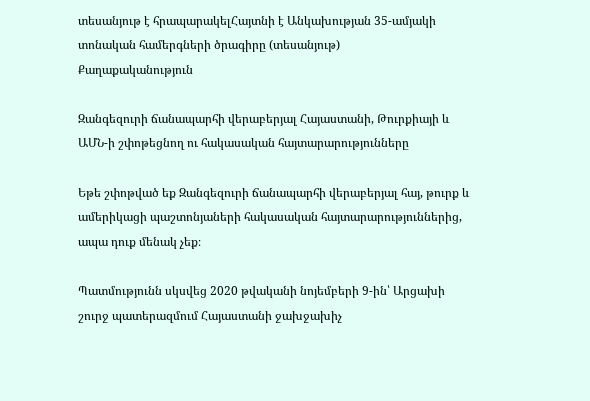տեսանյութ է հրապարակելՀայտնի է Անկախության 35-ամյակի տոնական համերգների ծրագիրը (տեսանյութ)
Քաղաքականություն

Զանգեզուրի ճանապարհի վերաբերյալ Հայաստանի, Թուրքիայի և ԱՄՆ-ի շփոթեցնող ու հակասական հայտարարությունները

Եթե շփոթված եք Զանգեզուրի ճանապարհի վերաբերյալ հայ, թուրք և ամերիկացի պաշտոնյաների հակասական հայտարարություններից, ապա դուք մենակ չեք։

Պատմությունն սկսվեց 2020 թվականի նոյեմբերի 9-ին՝ Արցախի շուրջ պատերազմում Հայաստանի ջախջախիչ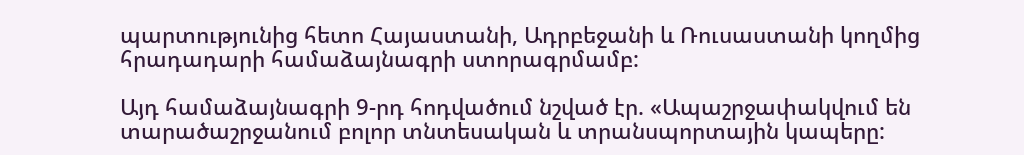պարտությունից հետո Հայաստանի, Ադրբեջանի և Ռուսաստանի կողմից հրադադարի համաձայնագրի ստորագրմամբ:

Այդ համաձայնագրի 9-րդ հոդվածում նշված էր. «Ապաշրջափակվում են տարածաշրջանում բոլոր տնտեսական և տրանսպորտային կապերը: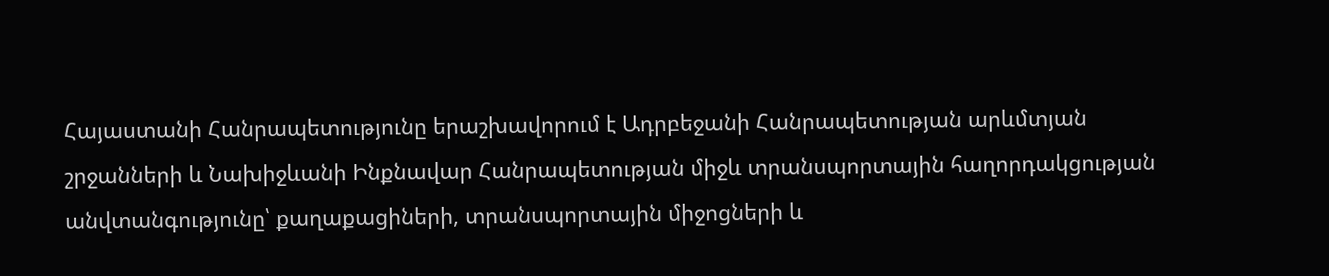Հայաստանի Հանրապետությունը երաշխավորում է Ադրբեջանի Հանրապետության արևմտյան շրջանների և Նախիջևանի Ինքնավար Հանրապետության միջև տրանսպորտային հաղորդակցության անվտանգությունը՝ քաղաքացիների, տրանսպորտային միջոցների և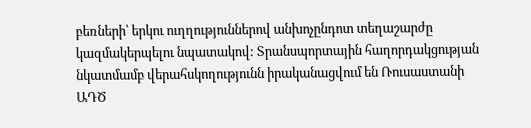բեռների՝ երկու ուղղություններով անխոչընդոտ տեղաշարժը կազմակերպելու նպատակով: Տրանսպորտային հաղորդակցության նկատմամբ վերահսկողությունն իրականացվում են Ռուսաստանի ԱԴԾ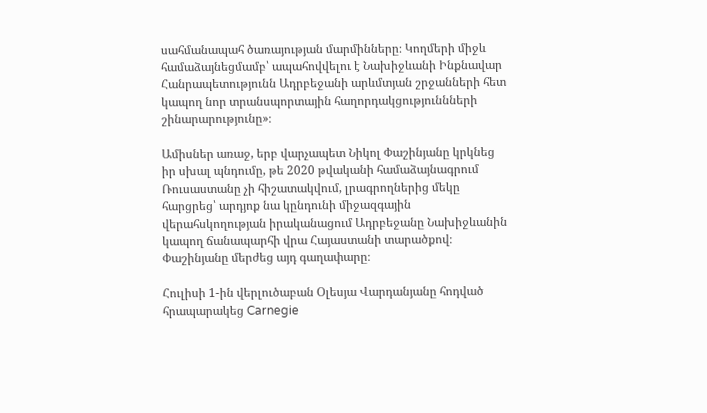սահմանապահ ծառայության մարմինները։ Կողմերի միջև համաձայնեցմամբ՝ ապահովվելու է Նախիջևանի Ինքնավար Հանրապետությունն Ադրբեջանի արևմտյան շրջանների հետ կապող նոր տրանսպորտային հաղորդակցություննների շինարարությունը»։

Ամիսներ առաջ, երբ վարչապետ Նիկոլ Փաշինյանը կրկնեց իր սխալ պնդումը, թե 2020 թվականի համաձայնագրում Ռուսաստանը չի հիշատակվում, լրագրողներից մեկը հարցրեց՝ արդյոք նա կընդունի միջազգային վերահսկողության իրականացում Ադրբեջանը Նախիջևանին կապող ճանապարհի վրա Հայաստանի տարածքով։ Փաշինյանը մերժեց այդ գաղափարը։

Հուլիսի 1-ին վերլուծաբան Օլեսյա Վարդանյանը հոդված հրապարակեց Carnegie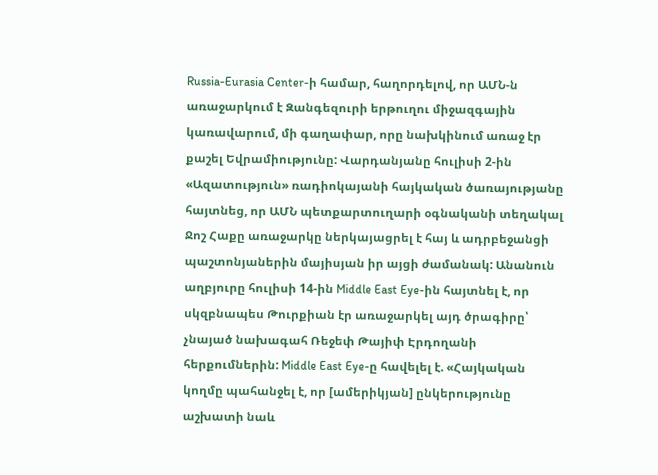Russia-Eurasia Center-ի համար, հաղորդելով, որ ԱՄՆ-ն առաջարկում է Զանգեզուրի երթուղու միջազգային կառավարում, մի գաղափար, որը նախկինում առաջ էր քաշել Եվրամիությունը: Վարդանյանը հուլիսի 2-ին «Ազատություն» ռադիոկայանի հայկական ծառայությանը հայտնեց, որ ԱՄՆ պետքարտուղարի օգնականի տեղակալ Ջոշ Հաքը առաջարկը ներկայացրել է հայ և ադրբեջանցի պաշտոնյաներին մայիսյան իր այցի ժամանակ: Անանուն աղբյուրը հուլիսի 14-ին Middle East Eye-ին հայտնել է, որ սկզբնապես Թուրքիան էր առաջարկել այդ ծրագիրը՝ չնայած նախագահ Ռեջեփ Թայիփ Էրդողանի հերքումներին: Middle East Eye-ը հավելել է. «Հայկական կողմը պահանջել է, որ [ամերիկյան] ընկերությունը աշխատի նաև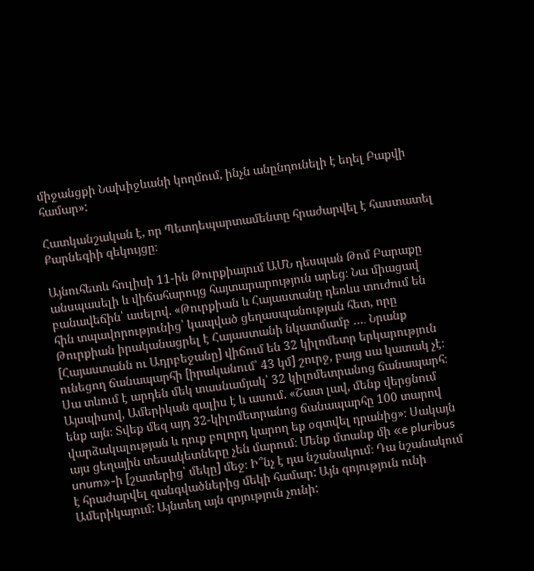միջանցքի Նախիջևանի կողմում, ինչն անընդունելի է եղել Բաքվի համար»:

Հատկանշական է, որ Պետդեպարտամենտը հրաժարվել է հաստատել Քարնեգիի զեկույցը։

Այնուհետև հուլիսի 11-ին Թուրքիայում ԱՄՆ դեսպան Թոմ Բարաքը անսպասելի և վիճահարույց հայտարարություն արեց։ Նա միացավ բանավեճին՝ ասելով. «Թուրքիան և Հայաստանը դեռևս տուժում են հին տպավորությունից՝ կապված ցեղասպանության հետ, որը Թուրքիան իրականացրել է Հայաստանի նկատմամբ …․ Նրանք [Հայաստանն ու Ադրբեջանը] վիճում են 32 կիլոմետր երկարություն ունեցող ճանապարհի [իրականում՝ 43 կմ] շուրջ, բայց սա կատակ չէ։ Սա տևում է արդեն մեկ տասնամյակ՝ 32 կիլոմետրանոց ճանապարհ։ Այսպիսով, Ամերիկան գալիս է և ասում. «Շատ լավ, մենք վերցնում ենք այն։ Տվեք մեզ այդ 32-կիլոմետրանոց ճանապարհը 100 տարով վարձակալության և դուք բոլորդ կարող եք օգտվել դրանից»։ Սակայն այս ցեղային տեսակետները չեն մարում։ Մենք մտանք մի «e pluribus unum»-ի [շատերից՝ մեկը] մեջ։ Ի՞նչ է դա նշանակում։ Դա նշանակում է հրաժարվել զանգվածներից մեկի համար: Այն գոյություն ունի Ամերիկայում: Այնտեղ այն գոյություն չունի: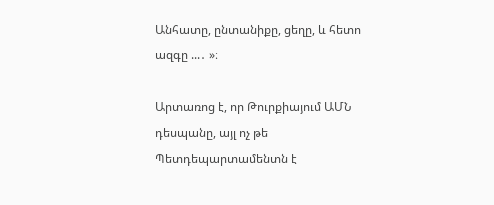Անհատը, ընտանիքը, ցեղը, և հետո ազգը ...․ »։

Արտառոց է, որ Թուրքիայում ԱՄՆ դեսպանը, այլ ոչ թե Պետդեպարտամենտն է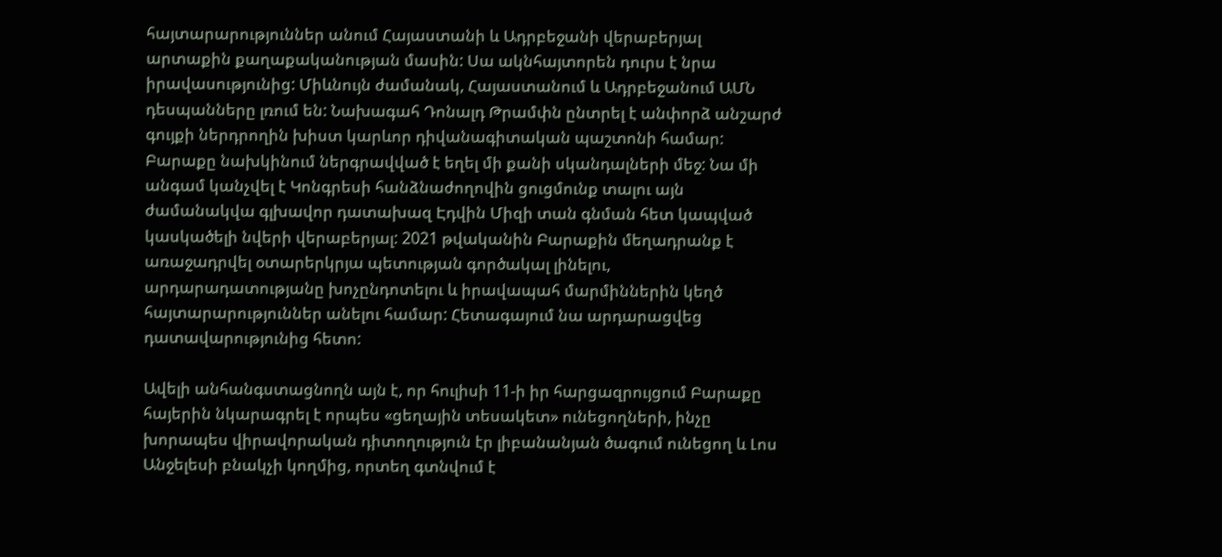հայտարարություններ անում Հայաստանի և Ադրբեջանի վերաբերյալ արտաքին քաղաքականության մասին: Սա ակնհայտորեն դուրս է նրա իրավասությունից: Միևնույն ժամանակ, Հայաստանում և Ադրբեջանում ԱՄՆ դեսպանները լռում են: Նախագահ Դոնալդ Թրամփն ընտրել է անփորձ անշարժ գույքի ներդրողին խիստ կարևոր դիվանագիտական պաշտոնի համար: Բարաքը նախկինում ներգրավված է եղել մի քանի սկանդալների մեջ: Նա մի անգամ կանչվել է Կոնգրեսի հանձնաժողովին ցուցմունք տալու այն ժամանակվա գլխավոր դատախազ Էդվին Միզի տան գնման հետ կապված կասկածելի նվերի վերաբերյալ: 2021 թվականին Բարաքին մեղադրանք է առաջադրվել օտարերկրյա պետության գործակալ լինելու, արդարադատությանը խոչընդոտելու և իրավապահ մարմիններին կեղծ հայտարարություններ անելու համար: Հետագայում նա արդարացվեց դատավարությունից հետո:

Ավելի անհանգստացնողն այն է, որ հուլիսի 11-ի իր հարցազրույցում Բարաքը հայերին նկարագրել է որպես «ցեղային տեսակետ» ունեցողների, ինչը խորապես վիրավորական դիտողություն էր լիբանանյան ծագում ունեցող և Լոս Անջելեսի բնակչի կողմից, որտեղ գտնվում է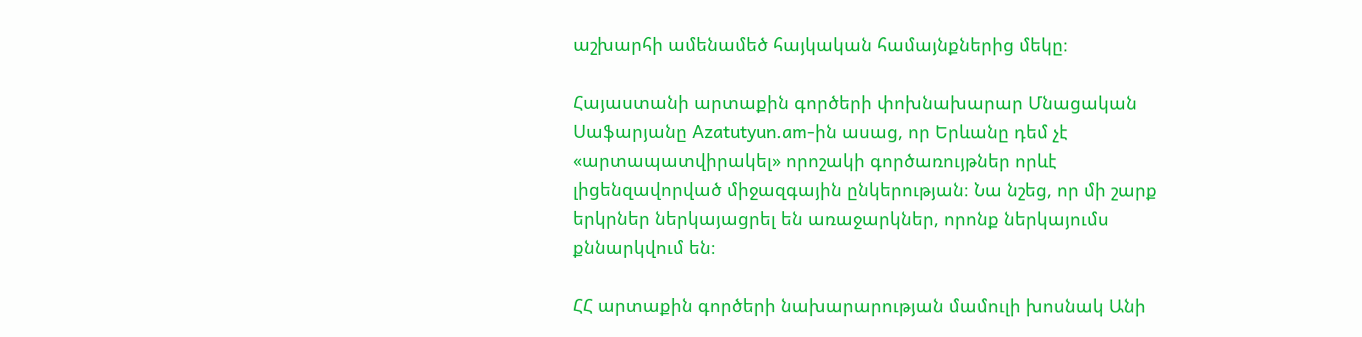աշխարհի ամենամեծ հայկական համայնքներից մեկը։

Հայաստանի արտաքին գործերի փոխնախարար Մնացական Սաֆարյանը Azatutyun.am-ին ասաց, որ Երևանը դեմ չէ «արտապատվիրակել» որոշակի գործառույթներ որևէ լիցենզավորված միջազգային ընկերության։ Նա նշեց, որ մի շարք երկրներ ներկայացրել են առաջարկներ, որոնք ներկայումս քննարկվում են։

ՀՀ արտաքին գործերի նախարարության մամուլի խոսնակ Անի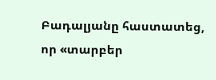Բադալյանը հաստատեց, որ «տարբեր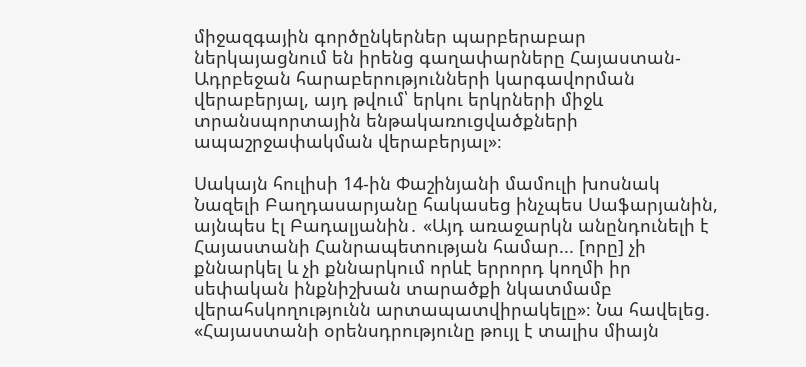միջազգային գործընկերներ պարբերաբար ներկայացնում են իրենց գաղափարները Հայաստան-Ադրբեջան հարաբերությունների կարգավորման վերաբերյալ, այդ թվում՝ երկու երկրների միջև տրանսպորտային ենթակառուցվածքների ապաշրջափակման վերաբերյալ»։

Սակայն հուլիսի 14-ին Փաշինյանի մամուլի խոսնակ Նազելի Բաղդասարյանը հակասեց ինչպես Սաֆարյանին, այնպես էլ Բադալյանին․ «Այդ առաջարկն անընդունելի է Հայաստանի Հանրապետության համար... [որը] չի քննարկել և չի քննարկում որևէ երրորդ կողմի իր սեփական ինքնիշխան տարածքի նկատմամբ վերահսկողությունն արտապատվիրակելը»։ Նա հավելեց. «Հայաստանի օրենսդրությունը թույլ է տալիս միայն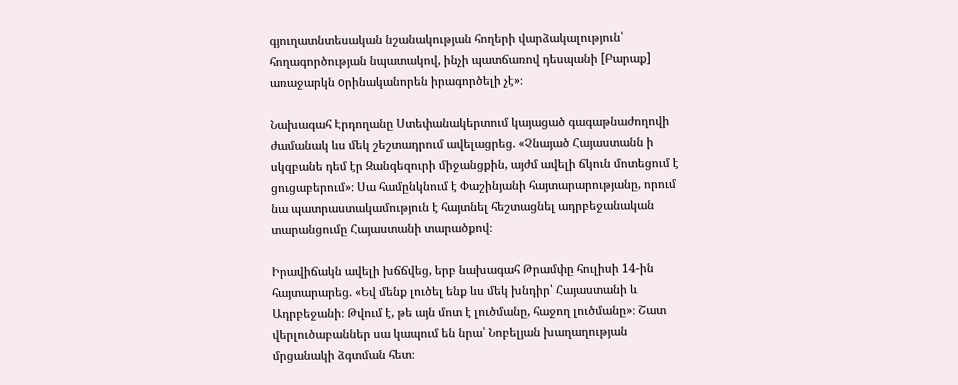գյուղատնտեսական նշանակության հողերի վարձակալություն՝ հողագործության նպատակով, ինչի պատճառով դեսպանի [Բարաք] առաջարկն oրինականորեն իրագործելի չէ»։

Նախագահ Էրդողանը Ստեփանակերտում կայացած գագաթնաժողովի ժամանակ ևս մեկ շեշտադրում ավելացրեց. «Չնայած Հայաստանն ի սկզբանե դեմ էր Զանգեզուրի միջանցքին, այժմ ավելի ճկուն մոտեցում է ցուցաբերում»։ Սա համընկնում է Փաշինյանի հայտարարությանը, որում նա պատրաստակամություն է հայտնել հեշտացնել ադրբեջանական տարանցումը Հայաստանի տարածքով։

Իրավիճակն ավելի խճճվեց, երբ նախագահ Թրամփը հուլիսի 14-ին հայտարարեց. «Եվ մենք լուծել ենք ևս մեկ խնդիր՝ Հայաստանի և Ադրբեջանի։ Թվում է, թե այն մոտ է լուծմանը, հաջող լուծմանը»։ Շատ վերլուծաբաններ սա կապում են նրա՝ Նոբելյան խաղաղության մրցանակի ձգտման հետ։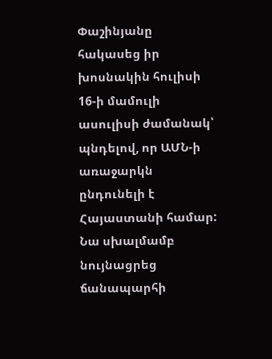Փաշինյանը հակասեց իր խոսնակին հուլիսի 16-ի մամուլի ասուլիսի ժամանակ՝ պնդելով, որ ԱՄՆ-ի առաջարկն ընդունելի է Հայաստանի համար: Նա սխալմամբ նույնացրեց ճանապարհի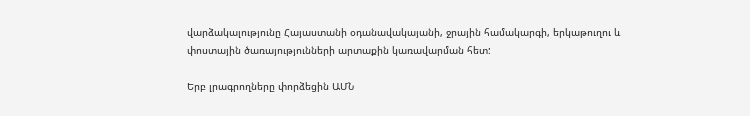վարձակալությունը Հայաստանի օդանավակայանի, ջրային համակարգի, երկաթուղու և փոստային ծառայությունների արտաքին կառավարման հետ:

Երբ լրագրողները փորձեցին ԱՄՆ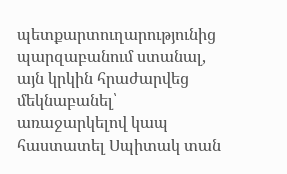պետքարտուղարությունից պարզաբանում ստանալ, այն կրկին հրաժարվեց մեկնաբանել՝ առաջարկելով կապ հաստատել Սպիտակ տան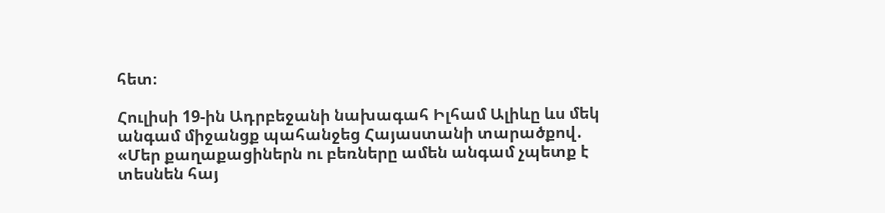հետ։

Հուլիսի 19-ին Ադրբեջանի նախագահ Իլհամ Ալիևը ևս մեկ անգամ միջանցք պահանջեց Հայաստանի տարածքով․ «Մեր քաղաքացիներն ու բեռները ամեն անգամ չպետք է տեսնեն հայ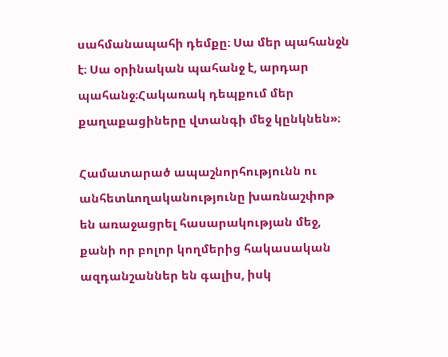սահմանապահի դեմքը։ Սա մեր պահանջն է։ Սա օրինական պահանջ է, արդար պահանջ։Հակառակ դեպքում մեր քաղաքացիները վտանգի մեջ կընկնեն»։

Համատարած ապաշնորհությունն ու անհետևողականությունը խառնաշփոթ են առաջացրել հասարակության մեջ, քանի որ բոլոր կողմերից հակասական ազդանշաններ են գալիս, իսկ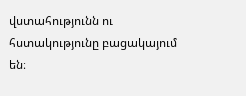վստահությունն ու հստակությունը բացակայում են։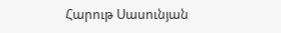Հարութ Սասունյան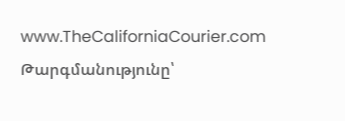www.TheCaliforniaCourier.com
Թարգմանությունը՝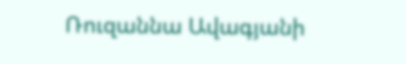Ռուզաննա Ավագյանի